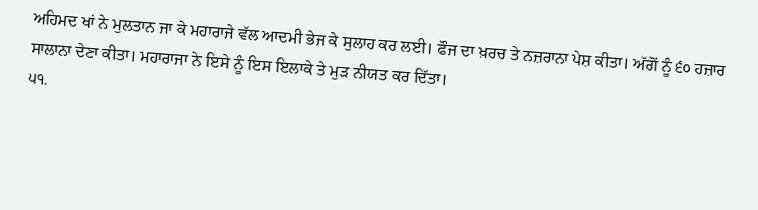ਅਹਿਮਦ ਖਾਂ ਨੇ ਮੁਲਤਾਨ ਜਾ ਕੇ ਮਹਾਰਾਜੇ ਵੱਲ ਆਦਮੀ ਭੇਜ ਕੇ ਸੁਲਾਹ ਕਰ ਲਈ। ਫੌਜ ਦਾ ਖ਼ਰਚ ਤੇ ਨਜ਼ਰਾਨਾ ਪੇਸ਼ ਕੀਤਾ। ਅੱਗੋਂ ਨੂੰ ੬੦ ਹਜ਼ਾਰ ਸਾਲਾਨਾ ਦੇਣਾ ਕੀਤਾ। ਮਹਾਰਾਜਾ ਨੇ ਇਸੇ ਨੂੰ ਇਸ ਇਲਾਕੇ ਤੇ ਮੁੜ ਨੀਯਤ ਕਰ ਦਿੱਤਾ।
੫੧.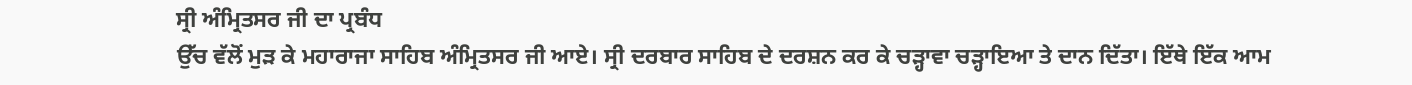ਸ੍ਰੀ ਅੰਮ੍ਰਿਤਸਰ ਜੀ ਦਾ ਪ੍ਰਬੰਧ
ਉੱਚ ਵੱਲੋਂ ਮੁੜ ਕੇ ਮਹਾਰਾਜਾ ਸਾਹਿਬ ਅੰਮ੍ਰਿਤਸਰ ਜੀ ਆਏ। ਸ੍ਰੀ ਦਰਬਾਰ ਸਾਹਿਬ ਦੇ ਦਰਸ਼ਨ ਕਰ ਕੇ ਚੜ੍ਹਾਵਾ ਚੜ੍ਹਾਇਆ ਤੇ ਦਾਨ ਦਿੱਤਾ। ਇੱਥੇ ਇੱਕ ਆਮ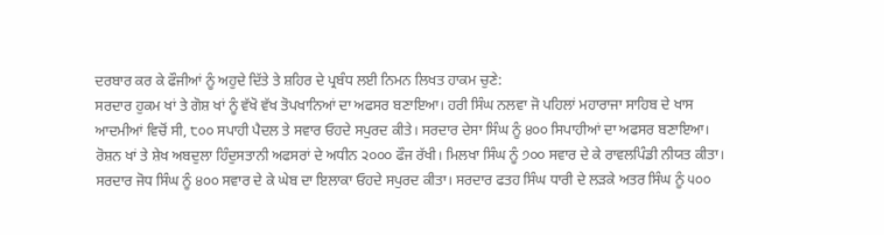ਦਰਬਾਰ ਕਰ ਕੇ ਫੌਜੀਆਂ ਨੂੰ ਅਹੁਦੇ ਦਿੱਤੇ ਤੇ ਸ਼ਹਿਰ ਦੇ ਪ੍ਰਬੰਧ ਲਈ ਨਿਮਨ ਲਿਖਤ ਹਾਕਮ ਚੁਣੇ:
ਸਰਦਾਰ ਹੁਕਮ ਖਾਂ ਤੇ ਗੋਸ਼ ਖਾਂ ਨੂੰ ਵੱਖੋ ਵੱਖ ਤੋਪਖਾਨਿਆਂ ਦਾ ਅਫਸਰ ਬਣਾਇਆ। ਹਰੀ ਸਿੰਘ ਨਲਵਾ ਜੋ ਪਹਿਲਾਂ ਮਹਾਰਾਜਾ ਸਾਹਿਬ ਦੇ ਖਾਸ ਆਦਮੀਆਂ ਵਿਚੋਂ ਸੀ, ੮੦੦ ਸਪਾਹੀ ਪੈਦਲ ਤੇ ਸਵਾਰ ਓਹਦੇ ਸਪੁਰਦ ਕੀਤੇ। ਸਰਦਾਰ ਦੇਸਾ ਸਿੰਘ ਨੂੰ ੪੦੦ ਸਿਪਾਹੀਆਂ ਦਾ ਅਫਸਰ ਬਣਾਇਆ। ਰੋਸ਼ਨ ਖਾਂ ਤੇ ਸ਼ੇਖ ਅਬਦੁਲਾ ਹਿੰਦੁਸਤਾਨੀ ਅਫਸਰਾਂ ਦੇ ਅਧੀਨ ੨੦੦੦ ਫੌਜ ਰੱਖੀ। ਮਿਲਖਾ ਸਿੰਘ ਨੂੰ ੭੦੦ ਸਵਾਰ ਦੇ ਕੇ ਰਾਵਲਪਿੰਡੀ ਨੀਯਤ ਕੀਤਾ। ਸਰਦਾਰ ਜੋਧ ਸਿੰਘ ਨੂੰ ੪੦੦ ਸਵਾਰ ਦੇ ਕੇ ਘੇਬ ਦਾ ਇਲਾਕਾ ਓਹਦੇ ਸਪੁਰਦ ਕੀਤਾ। ਸਰਦਾਰ ਫਤਹ ਸਿੰਘ ਧਾਰੀ ਦੇ ਲੜਕੇ ਅਤਰ ਸਿੰਘ ਨੂੰ ੫੦੦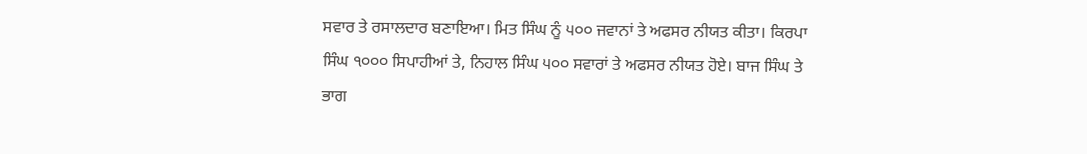ਸਵਾਰ ਤੇ ਰਸਾਲਦਾਰ ਬਣਾਇਆ। ਮਿਤ ਸਿੰਘ ਨੂੰ ੫੦੦ ਜਵਾਨਾਂ ਤੇ ਅਫਸਰ ਨੀਯਤ ਕੀਤਾ। ਕਿਰਪਾ ਸਿੰਘ ੧੦੦੦ ਸਿਪਾਹੀਆਂ ਤੇ, ਨਿਹਾਲ ਸਿੰਘ ੫੦੦ ਸਵਾਰਾਂ ਤੇ ਅਫਸਰ ਨੀਯਤ ਹੋਏ। ਬਾਜ ਸਿੰਘ ਤੇ ਭਾਗ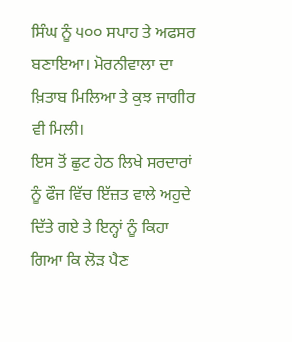ਸਿੰਘ ਨੂੰ ੫੦੦ ਸਪਾਹ ਤੇ ਅਫਸਰ ਬਣਾਇਆ। ਮੋਰਨੀਵਾਲਾ ਦਾ ਖ਼ਿਤਾਬ ਮਿਲਿਆ ਤੇ ਕੁਝ ਜਾਗੀਰ ਵੀ ਮਿਲੀ।
ਇਸ ਤੋਂ ਛੁਟ ਹੇਠ ਲਿਖੇ ਸਰਦਾਰਾਂ ਨੂੰ ਫੌਜ ਵਿੱਚ ਇੱਜ਼ਤ ਵਾਲੇ ਅਹੁਦੇ ਦਿੱਤੇ ਗਏ ਤੇ ਇਨ੍ਹਾਂ ਨੂੰ ਕਿਹਾ ਗਿਆ ਕਿ ਲੋੜ ਪੈਣ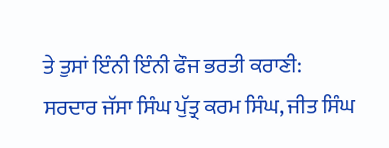ਤੇ ਤੁਸਾਂ ਇੰਨੀ ਇੰਨੀ ਫੌਜ ਭਰਤੀ ਕਰਾਣੀ:
ਸਰਦਾਰ ਜੱਸਾ ਸਿੰਘ ਪੁੱਤ੍ਰ ਕਰਮ ਸਿੰਘ, ਜੀਤ ਸਿੰਘ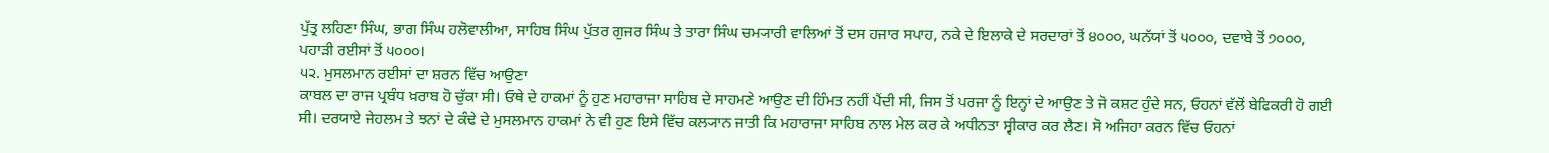ਪੁੱਤ੍ਰ ਲਹਿਣਾ ਸਿੰਘ, ਭਾਗ ਸਿੰਘ ਹਲੋਵਾਲੀਆ, ਸਾਹਿਬ ਸਿੰਘ ਪੁੱਤਰ ਗੁਜਰ ਸਿੰਘ ਤੇ ਤਾਰਾ ਸਿੰਘ ਚਮ੍ਯਾਰੀ ਵਾਲਿਆਂ ਤੋਂ ਦਸ ਹਜਾਰ ਸਪਾਹ, ਨਕੇ ਦੇ ਇਲਾਕੇ ਦੇ ਸਰਦਾਰਾਂ ਤੋਂ ੪੦੦੦, ਘਨੱਯਾਂ ਤੋਂ ੫੦੦੦, ਦਵਾਬੇ ਤੋਂ ੭੦੦੦, ਪਹਾੜੀ ਰਈਸਾਂ ਤੋਂ ੫੦੦੦।
੫੨. ਮੁਸਲਮਾਨ ਰਈਸਾਂ ਦਾ ਸ਼ਰਨ ਵਿੱਚ ਆਉਣਾ
ਕਾਬਲ ਦਾ ਰਾਜ ਪ੍ਰਬੰਧ ਖ਼ਰਾਬ ਹੋ ਚੁੱਕਾ ਸੀ। ਓਥੇ ਦੇ ਹਾਕਮਾਂ ਨੂੰ ਹੁਣ ਮਹਾਰਾਜਾ ਸਾਹਿਬ ਦੇ ਸਾਹਮਣੇ ਆਉਣ ਦੀ ਹਿੰਮਤ ਨਹੀਂ ਪੈਂਦੀ ਸੀ, ਜਿਸ ਤੋਂ ਪਰਜਾ ਨੂੰ ਇਨ੍ਹਾਂ ਦੇ ਆਉਣ ਤੇ ਜੋ ਕਸ਼ਟ ਹੁੰਦੇ ਸਨ, ਓਹਨਾਂ ਵੱਲੋਂ ਬੇਫਿਕਰੀ ਹੋ ਗਈ ਸੀ। ਦਰਯਾਏ ਜੇਹਲਮ ਤੇ ਝਨਾਂ ਦੇ ਕੰਢੇ ਦੇ ਮੁਸਲਮਾਨ ਹਾਕਮਾਂ ਨੇ ਵੀ ਹੁਣ ਇਸੇ ਵਿੱਚ ਕਲ੍ਯਾਨ ਜਾਤੀ ਕਿ ਮਹਾਰਾਜਾ ਸਾਹਿਬ ਨਾਲ ਮੇਲ ਕਰ ਕੇ ਅਧੀਨਤਾ ਸ੍ਵੀਕਾਰ ਕਰ ਲੈਣ। ਸੋ ਅਜਿਹਾ ਕਰਨ ਵਿੱਚ ਓਹਨਾਂ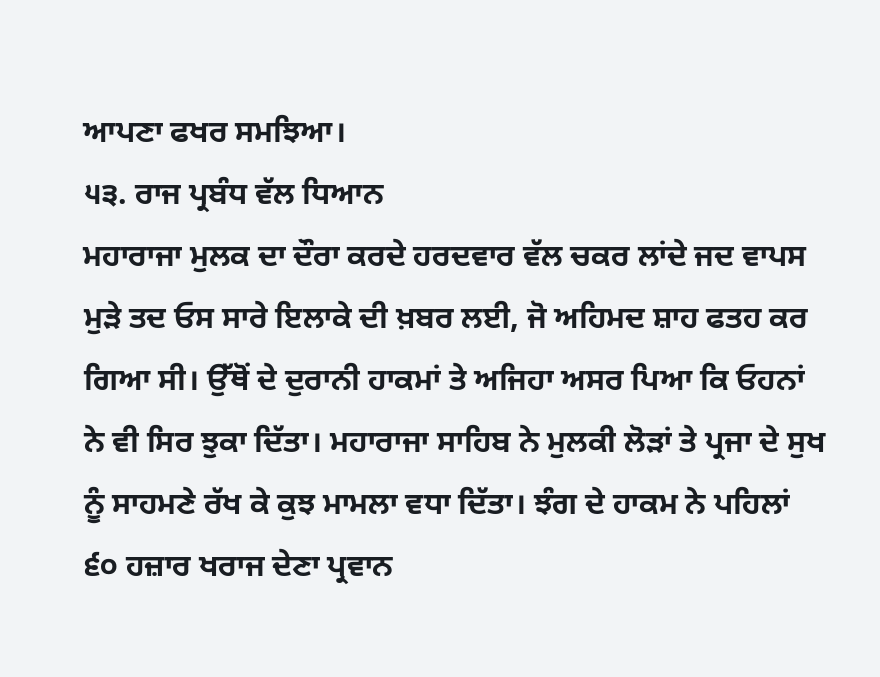ਆਪਣਾ ਫਖਰ ਸਮਝਿਆ।
੫੩. ਰਾਜ ਪ੍ਰਬੰਧ ਵੱਲ ਧਿਆਨ
ਮਹਾਰਾਜਾ ਮੁਲਕ ਦਾ ਦੌਰਾ ਕਰਦੇ ਹਰਦਵਾਰ ਵੱਲ ਚਕਰ ਲਾਂਦੇ ਜਦ ਵਾਪਸ ਮੁੜੇ ਤਦ ਓਸ ਸਾਰੇ ਇਲਾਕੇ ਦੀ ਖ਼ਬਰ ਲਈ, ਜੋ ਅਹਿਮਦ ਸ਼ਾਹ ਫਤਹ ਕਰ ਗਿਆ ਸੀ। ਉੱਥੋਂ ਦੇ ਦੁਰਾਨੀ ਹਾਕਮਾਂ ਤੇ ਅਜਿਹਾ ਅਸਰ ਪਿਆ ਕਿ ਓਹਨਾਂ ਨੇ ਵੀ ਸਿਰ ਝੁਕਾ ਦਿੱਤਾ। ਮਹਾਰਾਜਾ ਸਾਹਿਬ ਨੇ ਮੁਲਕੀ ਲੋੜਾਂ ਤੇ ਪ੍ਰਜਾ ਦੇ ਸੁਖ ਨੂੰ ਸਾਹਮਣੇ ਰੱਖ ਕੇ ਕੁਝ ਮਾਮਲਾ ਵਧਾ ਦਿੱਤਾ। ਝੰਗ ਦੇ ਹਾਕਮ ਨੇ ਪਹਿਲਾਂ ੬੦ ਹਜ਼ਾਰ ਖਰਾਜ ਦੇਣਾ ਪ੍ਰਵਾਨ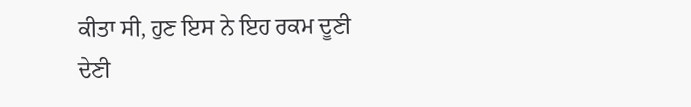ਕੀਤਾ ਸੀ, ਹੁਣ ਇਸ ਨੇ ਇਹ ਰਕਮ ਦੂਣੀ ਦੇਣੀ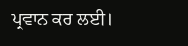ਪ੍ਰਵਾਨ ਕਰ ਲਈ।